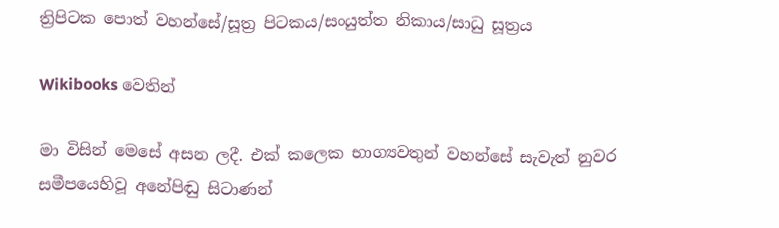ත්‍රිපිටක පොත් වහන්සේ/සූත්‍ර පිටකය/සංයුත්ත නිකාය/සාධු සූත්‍රය

Wikibooks වෙතින්

මා විසින් මෙසේ අසන ලදී. එක් කලෙක භාග්‍යවතුන් වහන්සේ සැවැත් නුවර සමීපයෙහිවූ අනේපිඬු සිටාණන්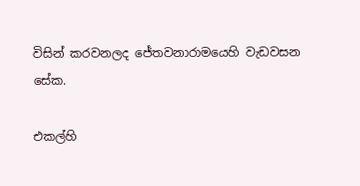විසින් කරවනලද ජේතවනාරාමයෙහි වැඩවසන සේක.

එකල්හි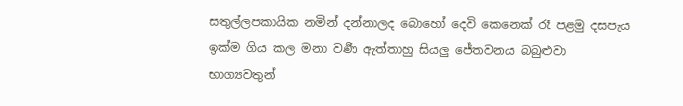සතුල්ලපකායික නමින් දන්නාලද බොහෝ දෙවි කෙනෙක් රෑ පළමු දසපැය ඉක්ම ගිය කල මනා වර්‍ණ ඇත්තාහු සියලු ජේතවනය බබුළුවා භාග්‍යවතුන්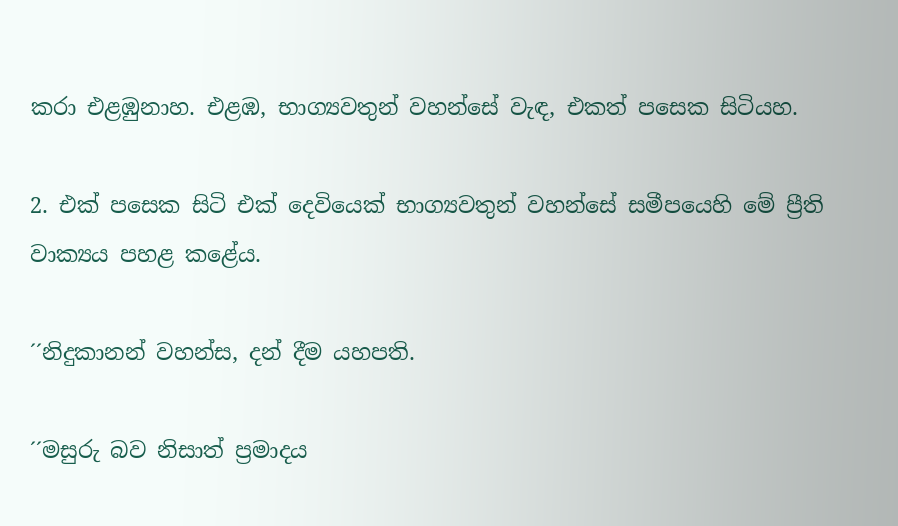කරා එළඹුනාහ. එළඹ, භාග්‍යවතුන් වහන්සේ වැඳ, එකත් පසෙක සිටියහ.

2. එක් පසෙක සිටි එක් දෙවියෙක් භාග්‍යවතුන් වහන්සේ සමීපයෙහි මේ ප්‍රීති වාක්‍යය පහළ කළේය.

´´නිදුකානන් වහන්ස, දන් දීම යහපති.

´´මසුරු බව නිසාත් ප්‍රමාදය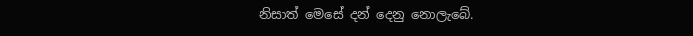නිසාත් මෙසේ දන් දෙනු නොලැබේ.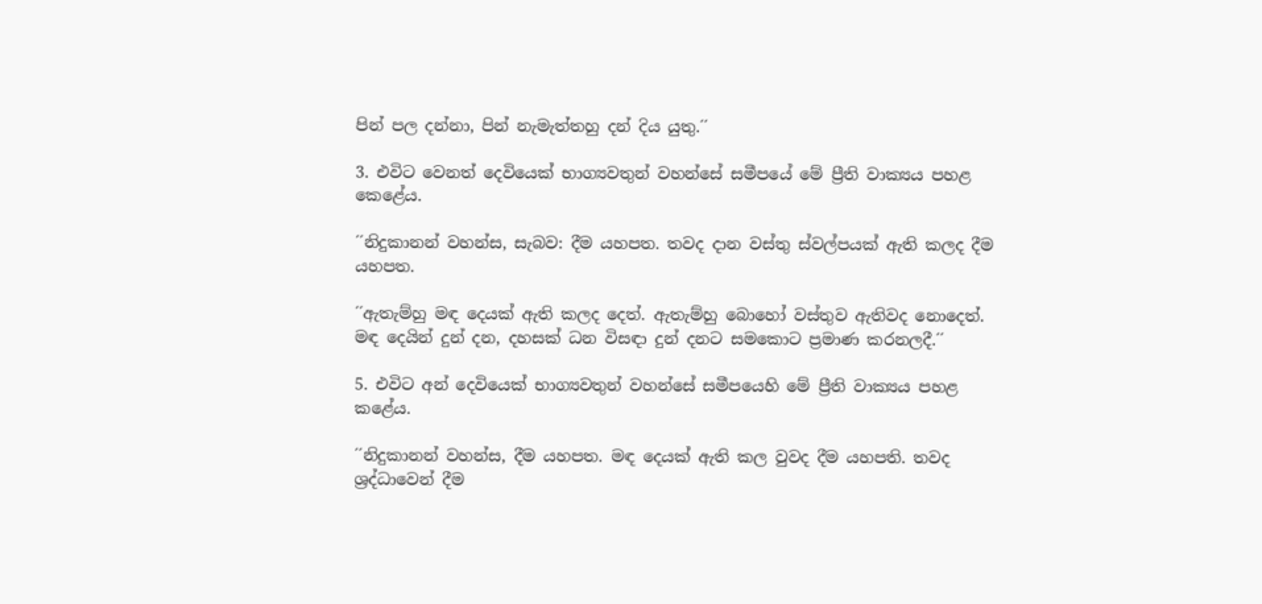පින් පල දන්නා, පින් නැමැත්තහු දන් දිය යුතු.´´

3. එවිට වෙනත් දෙවියෙක් භාග්‍යවතුන් වහන්සේ සමීපයේ මේ ප්‍රීති වාක්‍යය පහළ කෙළේය.

´´නිදුකානන් වහන්ස, සැබව: දීම යහපත. තවද දාන වස්තු ස්වල්පයක් ඇති කලද දීම යහපත.

´´ඇතැම්හු මඳ දෙයක් ඇති කලද දෙත්. ඇතැම්හු බොහෝ වස්තුව ඇතිවද නොදෙත්. මඳ දෙයින් දුන් දන, දහසක් ධන විසඳා දුන් දනට සමකොට ප්‍රමාණ කරනලදී.´´

5. එවිට අන් දෙවියෙක් භාග්‍යවතුන් වහන්සේ සමීපයෙහි මේ ප්‍රීති වාක්‍යය පහළ කළේය.

´´නිදුකානන් වහන්ස, දීම යහපත. මඳ දෙයක් ඇති කල වුවද දීම යහපති. තවද ශ්‍රද්ධාවෙන් දීම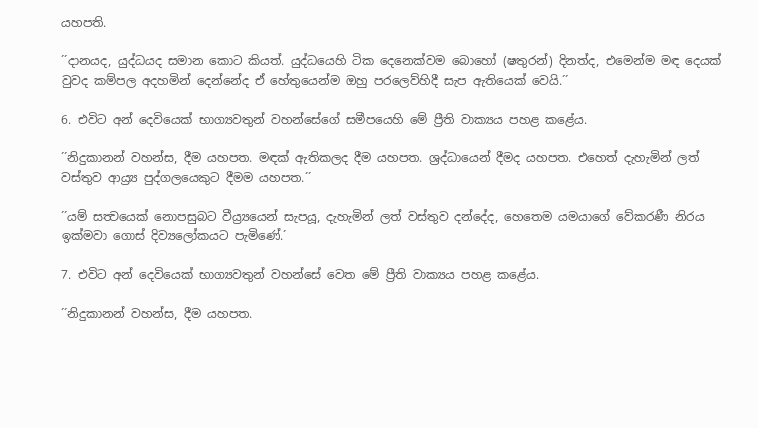යහපති.

´´දානයද, යුද්ධයද සමාන කොට කියත්. යුද්ධයෙහි ටික දෙනෙක්වම බොහෝ (ෂතුරන්) දිනත්ද, එමෙන්ම මඳ දෙයක් වුවද කම්පල අදහමින් දෙන්නේද ඒ හේතුයෙන්ම ඔහු පරලෙව්හිදී සැප ඇතියෙක් වෙයි.´´

6. එවිට අන් දෙවියෙක් භාග්‍යවතුන් වහන්සේගේ සමීපයෙහි මේ ප්‍රීති වාක්‍යය පහළ කළේය.

´´නිදුකානන් වහන්ස, දීම යහපත. මඳක් ඇතිකලද දීම යහපත. ශ්‍රද්ධායෙන් දීමද යහපත. එහෙත් දැහැමින් ලත් වස්තුව ආය්‍ර්‍ය පුද්ගලයෙකුට දීමම යහපත.´´

´´යම් සත්‍වයෙක් නොපසුබට වීය්‍ර්‍යයෙන් සැපයූ, දැහැමින් ලත් වස්තුව දන්දේද, හෙතෙම යමයාගේ වේකරණී නිරය ඉක්මවා ගොස් දිව්‍යලෝකයට පැමිණේ.´

7. එවිට අන් දෙවියෙක් භාග්‍යවතුන් වහන්සේ වෙත මේ ප්‍රීති වාක්‍යය පහළ කළේය.

´´නිදුකානන් වහන්ස, දීම යහපත.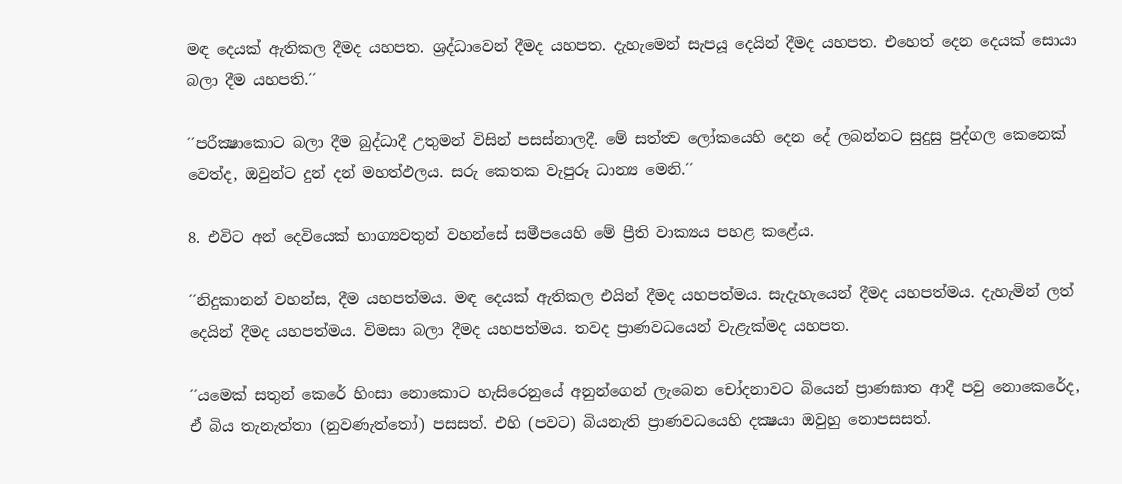මඳ දෙයක් ඇතිකල දීමද යහපත. ශ්‍රද්ධාවෙන් දීමද යහපත. දැහැමෙන් සැපයූ දෙයින් දීමද යහපත. එහෙත් දෙන දෙයක් සොයා බලා දීම යහපති.´´

´´පරීක්‍ෂාකොට බලා දීම බුද්ධාදී උතුමන් විසින් පසස්නාලදී. මේ සත්ත්‍ව ලෝකයෙහි දෙන දේ ලබන්නට සුදුසු පුද්ගල කෙනෙක් වෙත්ද, ඔවුන්ට දුන් දන් මහත්ඵලය. සරු කෙතක වැපුරූ ධාන්‍ය මෙනි.´´

8. එවිට අන් දෙවියෙක් භාග්‍යවතුන් වහන්සේ සමීපයෙහි මේ ප්‍රීති වාක්‍යය පහළ කළේය.

´´නිදුකානන් වහන්ස, දීම යහපත්මය. මඳ දෙයක් ඇතිකල එයින් දීමද යහපත්මය. සැදැහැයෙන් දීමද යහපත්මය. දැහැමින් ලත් දෙයින් දීමද යහපත්මය. විමසා බලා දීමද යහපත්මය. තවද ප්‍රාණවධයෙන් වැළැක්මද යහපත.

´´යමෙක් සතුන් කෙරේ හිංසා නොකොට හැසිරෙනුයේ අනුන්ගෙන් ලැබෙන චෝදනාවට බියෙන් ප්‍රාණඝාත ආදී පවු නොකෙරේද, ඒ බිය තැනැත්තා (නුවණැත්තෝ) පසසත්. එහි (පවට) බියනැති ප්‍රාණවධයෙහි දක්‍ෂයා ඔවුහු නොපසසත්.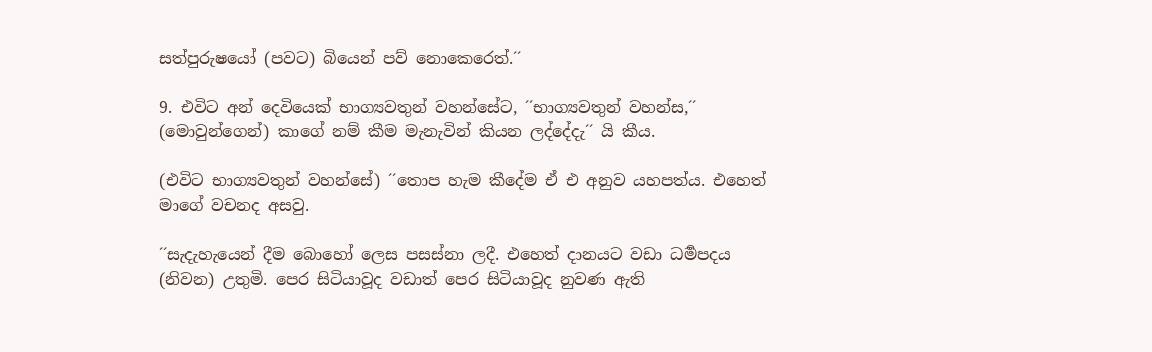සත්පුරුෂයෝ (පවට) බියෙන් පව් නොකෙරෙත්.´´

9. එවිට අන් දෙවියෙක් භාග්‍යවතුන් වහන්සේට, ´´භාග්‍යවතුන් වහන්ස,´´ (මොවුන්ගෙන්) කාගේ නම් කීම මැනැවින් කියන ලද්දේදැ´´ යි කීය.

(එවිට භාග්‍යවතුන් වහන්සේ) ´´තොප හැම කීදේම ඒ එ අනුව යහපත්ය. එහෙත් මාගේ වචනද අසවු.

´´සැදැහැයෙන් දීම බොහෝ ලෙස පසස්නා ලදී. එහෙත් දානයට වඩා ධර්‍මපදය (නිවන) උතුමි. පෙර සිටියාවූද වඩාත් පෙර සිටියාවූද නුවණ ඇති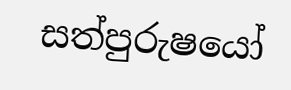සත්පුරුෂයෝ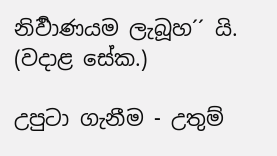නිර්‍වාණයම ලැබූහ´´ යි. (වදාළ සේක.)

උපුටා ගැනීම - උතුම්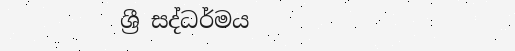ශ්‍රී සද්ධර්මය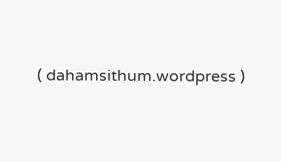( dahamsithum.wordpress )